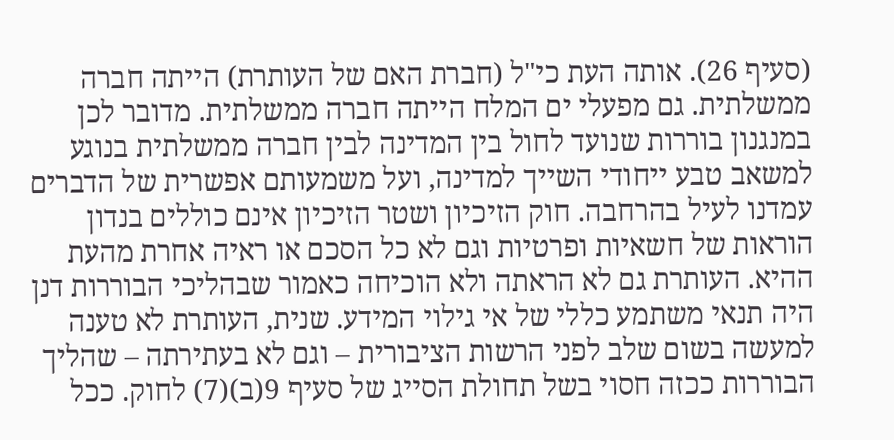(סעיף 26). אותה העת כי"ל (חברת האם של העותרת) הייתה חברה ממשלתית. גם מפעלי ים המלח הייתה חברה ממשלתית. מדובר לכן במנגנון בוררות שנועד לחול בין המדינה לבין חברה ממשלתית בנוגע למשאב טבע ייחודי השייך למדינה, ועל משמעותם אפשרית של הדברים עמדנו לעיל בהרחבה. חוק הזיכיון ושטר הזיכיון אינם כוללים בנדון הוראות של חשאיות ופרטיות וגם לא כל הסכם או ראיה אחרת מהעת ההיא. העותרת גם לא הראתה ולא הוכיחה כאמור שבהליכי הבוררות דנן היה תנאי משתמע כללי של אי גילוי המידע. שנית, העותרת לא טענה למעשה בשום שלב לפני הרשות הציבורית – וגם לא בעתירתה – שהליך הבוררות ככזה חסוי בשל תחולת הסייג של סעיף 9(ב)(7) לחוק. ככל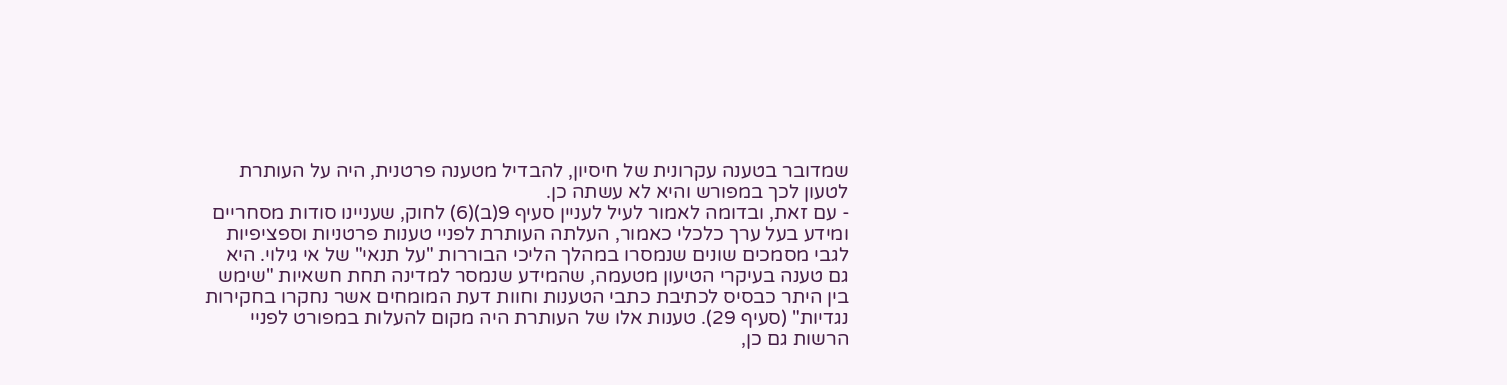שמדובר בטענה עקרונית של חיסיון, להבדיל מטענה פרטנית, היה על העותרת לטעון לכך במפורש והיא לא עשתה כן.
- עם זאת, ובדומה לאמור לעיל לעניין סעיף 9(ב)(6) לחוק, שעניינו סודות מסחריים ומידע בעל ערך כלכלי כאמור, העלתה העותרת לפניי טענות פרטניות וספציפיות לגבי מסמכים שונים שנמסרו במהלך הליכי הבוררות "על תנאי" של אי גילוי. היא גם טענה בעיקרי הטיעון מטעמה, שהמידע שנמסר למדינה תחת חשאיות "שימש בין היתר כבסיס לכתיבת כתבי הטענות וחוות דעת המומחים אשר נחקרו בחקירות נגדיות" (סעיף 29). טענות אלו של העותרת היה מקום להעלות במפורט לפניי הרשות גם כן,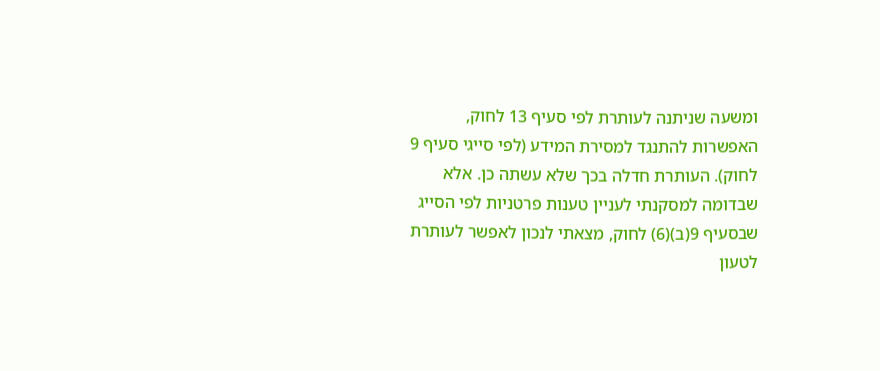ומשעה שניתנה לעותרת לפי סעיף 13 לחוק, האפשרות להתנגד למסירת המידע (לפי סייגי סעיף 9 לחוק). העותרת חדלה בכך שלא עשתה כן. אלא שבדומה למסקנתי לעניין טענות פרטניות לפי הסייג שבסעיף 9(ב)(6) לחוק, מצאתי לנכון לאפשר לעותרת לטעון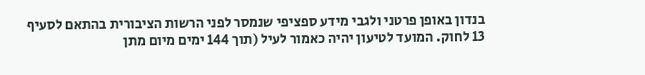בנדון באופן פרטני ולגבי מידע ספציפי שנמסר לפני הרשות הציבורית בהתאם לסעיף 13 לחוק. המועד לטיעון יהיה כאמור לעיל (תוך 144 ימים מיום מתן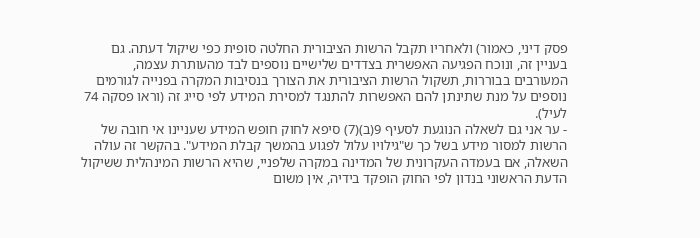פסק דיני, כאמור) ולאחריו תקבל הרשות הציבורית החלטה סופית כפי שיקול דעתה. גם בעניין זה, ונוכח הפגיעה האפשרית בצדדים שלישיים נוספים לבד מהעותרת עצמה, המעורבים בבוררות, תשקול הרשות הציבורית את הצורך בנסיבות המקרה בפנייה לגורמים נוספים על מנת שתינתן להם האפשרות להתנגד למסירת המידע לפי סייג זה (וראו פסקה 74 לעיל).
- ער אני גם לשאלה הנוגעת לסעיף 9(ב)(7) סיפא לחוק חופש המידע שעניינו אי חובה של הרשות למסור מידע בשל כך ש"גילויו עלול לפגוע בהמשך קבלת המידע". בהקשר זה עולה השאלה, אם בעמדה העקרונית של המדינה במקרה שלפניי, שהיא הרשות המינהלית ששיקול הדעת הראשוני בנדון לפי החוק הופקד בידיה, אין משום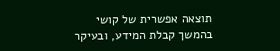תוצאה אפשרית של קושי בהמשך קבלת המידע, ובעיקר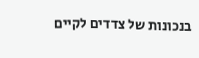בנכונות של צדדים לקיים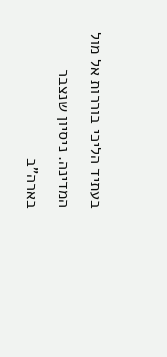בעתיד הליכי בוררות אל מול המדינה. ניסיון שנצבר בארה"ב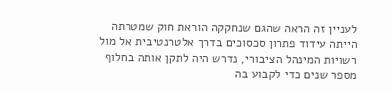לעניין זה הראה שהגם שנחקקה הוראת חוק שמטרתה הייתה עידוד פתרון סכסוכים בדרך אלטרנטיבית אל מול רשויות המינהל הציבורי, נדרש היה לתקן אותה בחלוף מספר שנים כדי לקבוע בה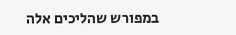במפורש שהליכים אלה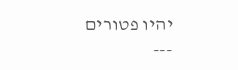יהיו פטורים
---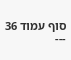סוף עמוד 36 ---